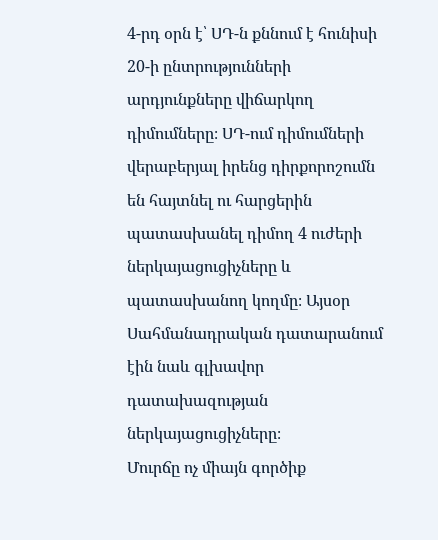4-րդ օրն է՝ ՍԴ-ն քննում է հունիսի 20-ի ընտրությունների արդյունքները վիճարկող դիմումները։ ՍԴ-ում դիմումների վերաբերյալ իրենց դիրքորոշումն են հայտնել ու հարցերին պատասխանել դիմող 4 ուժերի ներկայացուցիչները և պատասխանող կողմը։ Այսօր Սահմանադրական դատարանում էին նաև գլխավոր դատախազության ներկայացուցիչները։
Մուրճը ոչ միայն գործիք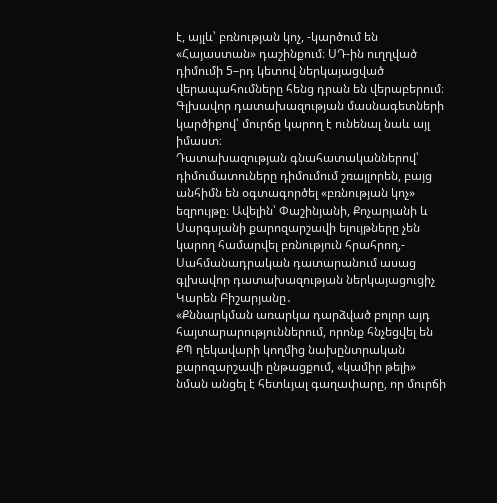է, այլև՝ բռնության կոչ, -կարծում են «Հայաստան» դաշինքում։ ՍԴ-ին ուղղված դիմումի 5–րդ կետով ներկայացված վերապահումները հենց դրան են վերաբերում։ Գլխավոր դատախազության մասնագետների կարծիքով՝ մուրճը կարող է ունենալ նաև այլ իմաստ։
Դատախազության գնահատականներով՝ դիմումատուները դիմումում շռայլորեն, բայց անհիմն են օգտագործել «բռնության կոչ» եզրույթը։ Ավելին՝ Փաշինյանի, Քոչարյանի և Սարգսյանի քարոզարշավի ելույթները չեն կարող համարվել բռնություն հրահրող,- Սահմանադրական դատարանում ասաց գլխավոր դատախազության ներկայացուցիչ Կարեն Բիշարյանը․
«Քննարկման առարկա դարձված բոլոր այդ հայտարարություններում, որոնք հնչեցվել են ՔՊ ղեկավարի կողմից նախընտրական քարոզարշավի ընթացքում, «կամիր թելի» նման անցել է հետևյալ գաղափարը, որ մուրճի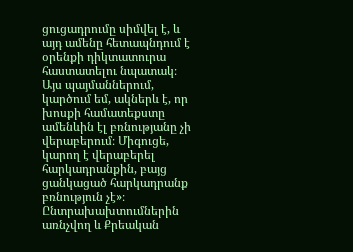ցուցադրումը սիմվել է, և այդ ամենը հետապնդում է օրենքի դիկտատուրա հաստատելու նպատակ։ Այս պայմաններում, կարծում եմ, ակներև է, որ խոսքի համատեքստը ամենևին էլ բռնությանը չի վերաբերում։ Միգուցե, կարող է վերաբերել հարկադրանքին, բայց ցանկացած հարկադրանք բռնություն չէ»։
Ընտրախախտումներին առնչվող և Քրեական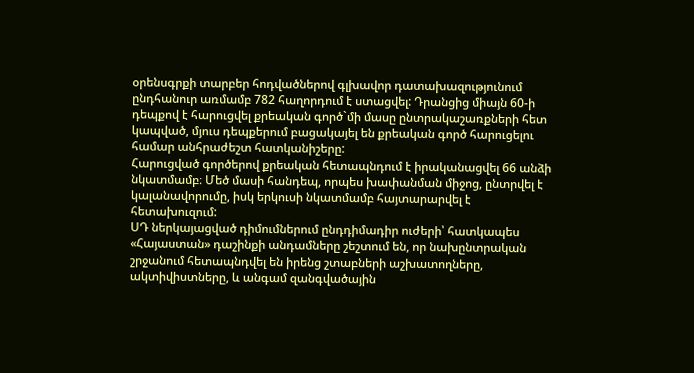օրենսգրքի տարբեր հոդվածներով գլխավոր դատախազությունում ընդհանուր առմամբ 782 հաղորդում է ստացվել: Դրանցից միայն 60-ի դեպքով է հարուցվել քրեական գործ`մի մասը ընտրակաշառքների հետ կապված, մյուս դեպքերում բացակայել են քրեական գործ հարուցելու համար անհրաժեշտ հատկանիշերը:
Հարուցված գործերով քրեական հետապնդում է իրականացվել 66 անձի նկատմամբ։ Մեծ մասի հանդեպ, որպես խափանման միջոց, ընտրվել է կալանավորումը, իսկ երկուսի նկատմամբ հայտարարվել է հետախուզում:
ՍԴ ներկայացված դիմումներում ընդդիմադիր ուժերի՝ հատկապես «Հայաստան» դաշինքի անդամները շեշտում են, որ նախընտրական շրջանում հետապնդվել են իրենց շտաբների աշխատողները, ակտիվիստները, և անգամ զանգվածային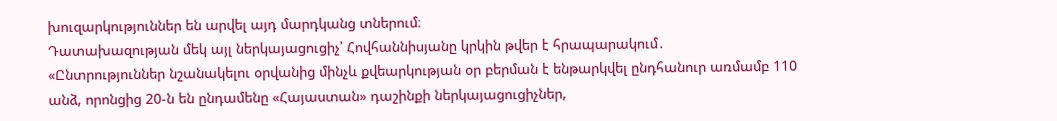խուզարկություններ են արվել այդ մարդկանց տներում։
Դատախազության մեկ այլ ներկայացուցիչ՝ Հովհաննիսյանը կրկին թվեր է հրապարակում․
«Ընտրություններ նշանակելու օրվանից մինչև քվեարկության օր բերման է ենթարկվել ընդհանուր առմամբ 110 անձ, որոնցից 20-ն են ընդամենը «Հայաստան» դաշինքի ներկայացուցիչներ,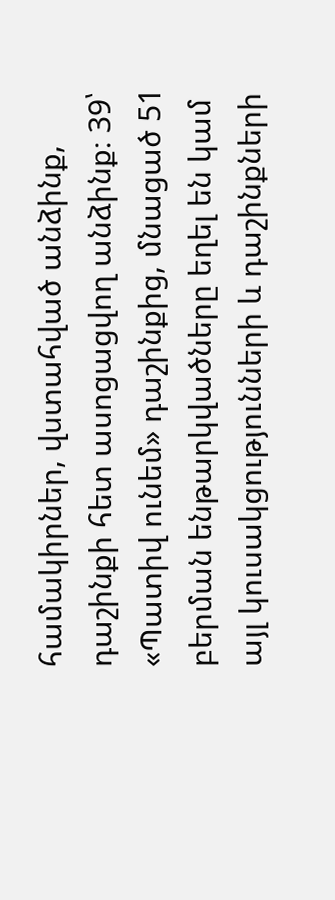համակիրներ, վստահված անձինք, դաշինքի հետ ասոցացվող անձինք։ 39՝ «Պատիվ ունեմ» դաշինքից, մնացած 51 բերման ենթարկվածները եղել են կամ այլ կուսակցությունների և դաշինքների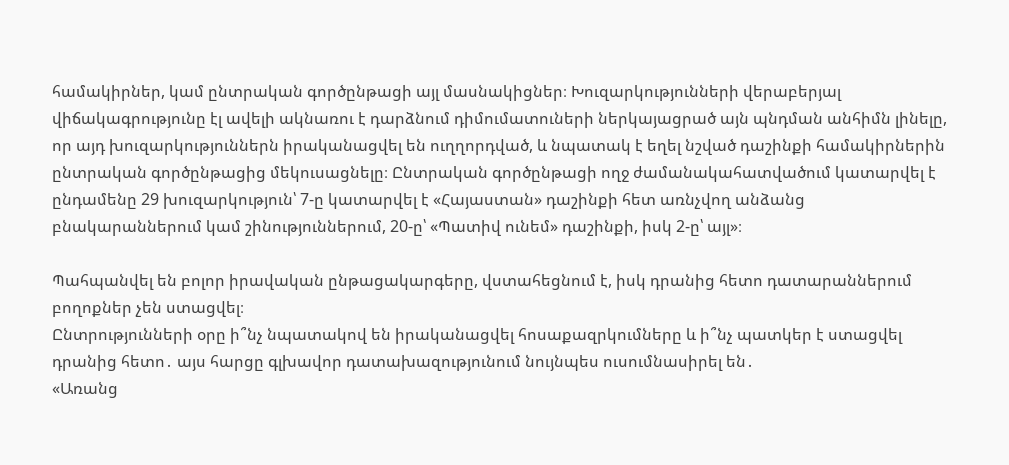համակիրներ, կամ ընտրական գործընթացի այլ մասնակիցներ։ Խուզարկությունների վերաբերյալ վիճակագրությունը էլ ավելի ակնառու է դարձնում դիմումատուների ներկայացրած այն պնդման անհիմն լինելը, որ այդ խուզարկություններն իրականացվել են ուղղորդված, և նպատակ է եղել նշված դաշինքի համակիրներին ընտրական գործընթացից մեկուսացնելը։ Ընտրական գործընթացի ողջ ժամանակահատվածում կատարվել է ընդամենը 29 խուզարկություն՝ 7-ը կատարվել է «Հայաստան» դաշինքի հետ առնչվող անձանց բնակարաններում կամ շինություններում, 20-ը՝ «Պատիվ ունեմ» դաշինքի, իսկ 2-ը՝ այլ»։

Պահպանվել են բոլոր իրավական ընթացակարգերը, վստահեցնում է, իսկ դրանից հետո դատարաններում բողոքներ չեն ստացվել։
Ընտրությունների օրը ի՞նչ նպատակով են իրականացվել հոսաքազրկումները և ի՞նչ պատկեր է ստացվել դրանից հետո․ այս հարցը գլխավոր դատախազությունում նույնպես ուսումնասիրել են․
«Առանց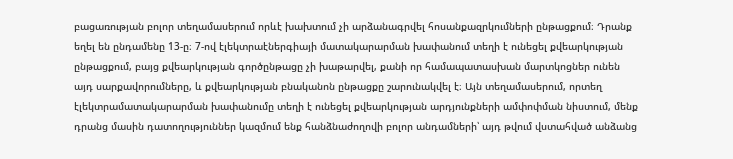բացառության բոլոր տեղամասերում որևէ խախտում չի արձանագրվել հոսանքազրկումների ընթացքում։ Դրանք եղել են ընդամենը 13-ը։ 7-ով էլեկտրաէներգիայի մատակարարման խափանում տեղի է ունեցել քվեարկության ընթացքում, բայց քվեարկության գործընթացը չի խաթարվել, քանի որ համապատասխան մարտկոցներ ունեն այդ սարքավորումները, և քվեարկության բնականոն ընթացքը շարունակվել է։ Այն տեղամասերում, որտեղ էլեկտրամատակարարման խափանումը տեղի է ունեցել քվեարկության արդյունքների ամփոփման նիստում, մենք դրանց մասին դատողություններ կազմում ենք հանձնաժողովի բոլոր անդամների՝ այդ թվում վստահված անձանց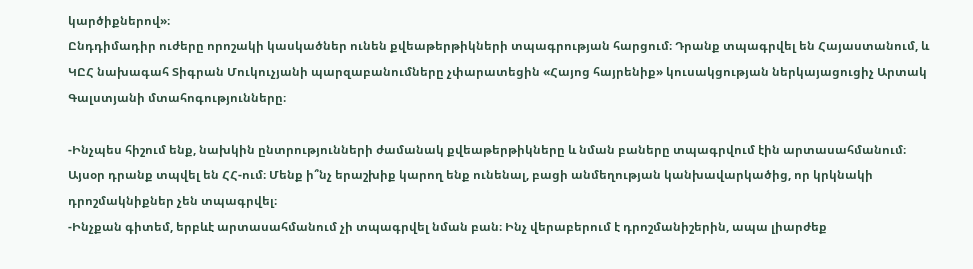կարծիքներով»։
Ընդդիմադիր ուժերը որոշակի կասկածներ ունեն քվեաթերթիկների տպագրության հարցում։ Դրանք տպագրվել են Հայաստանում, և ԿԸՀ նախագահ Տիգրան Մուկուչյանի պարզաբանումները չփարատեցին «Հայոց հայրենիք» կուսակցության ներկայացուցիչ Արտակ Գալստյանի մտահոգությունները։

-Ինչպես հիշում ենք, նախկին ընտրությունների ժամանակ քվեաթերթիկները և նման բաները տպագրվում էին արտասահմանում։ Այսօր դրանք տպվել են ՀՀ-ում։ Մենք ի՞նչ երաշխիք կարող ենք ունենալ, բացի անմեղության կանխավարկածից, որ կրկնակի դրոշմակնիքներ չեն տպագրվել։
-Ինչքան գիտեմ, երբևէ արտասահմանում չի տպագրվել նման բան։ Ինչ վերաբերում է դրոշմանիշերին, ապա լիարժեք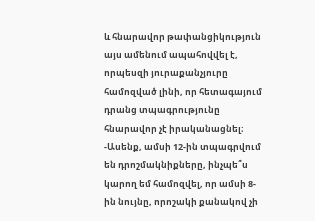և հնարավոր թափանցիկություն այս ամենում ապահովվել է, որպեսզի յուրաքանչյուրը համոզված լինի, որ հետագայում դրանց տպագրությունը հնարավոր չէ իրականացնել։
-Ասենք, ամսի 12-ին տպագրվում են դրոշմակնիքները, ինչպե՞ս կարող եմ համոզվել, որ ամսի 8-ին նույնը, որոշակի քանակով չի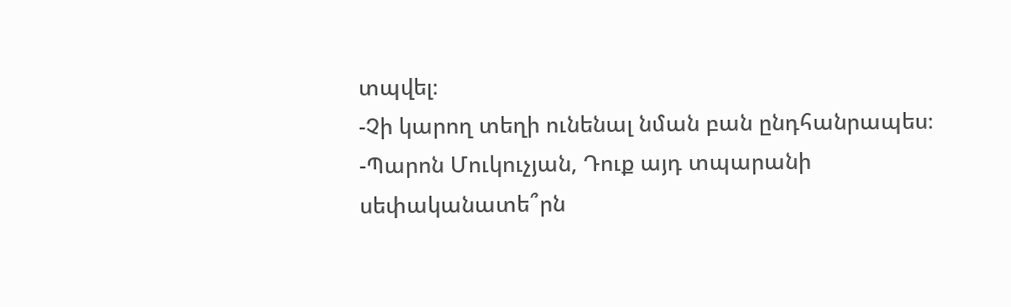տպվել։
-Չի կարող տեղի ունենալ նման բան ընդհանրապես։
-Պարոն Մուկուչյան, Դուք այդ տպարանի սեփականատե՞րն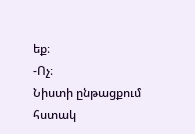եք։
-Ոչ։
Նիստի ընթացքում հստակ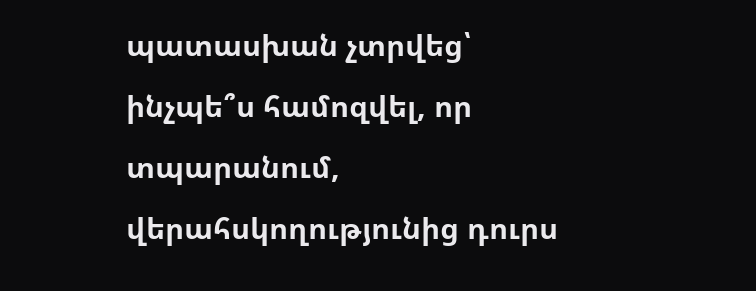պատասխան չտրվեց՝ ինչպե՞ս համոզվել, որ տպարանում, վերահսկողությունից դուրս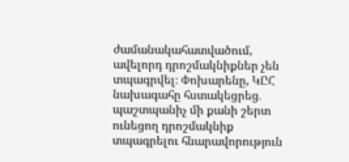ժամանակահատվածում, ավելորդ դրոշմակնիքներ չեն տպագրվել։ Փոխարենը, ԿԸՀ նախագահը հստակեցրեց․ պաշտպանիչ մի քանի շերտ ունեցող դրոշմակնիք տպագրելու հնարավորություն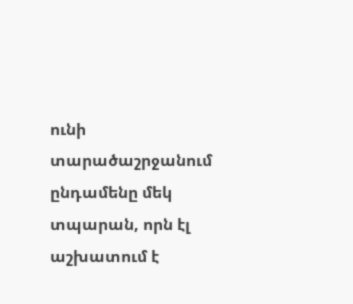ունի տարածաշրջանում ընդամենը մեկ տպարան, որն էլ աշխատում է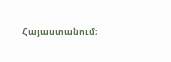Հայաստանում։